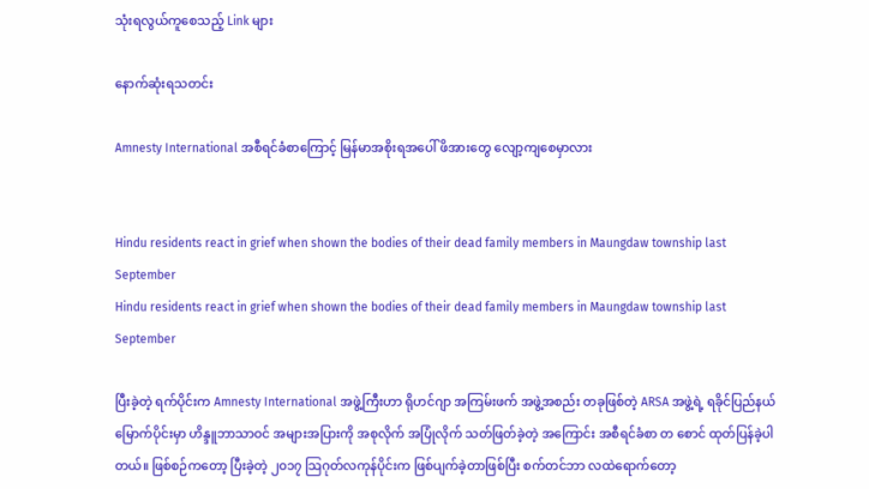သုံးရလွယ်ကူစေသည့် Link များ

နောက်ဆုံးရသတင်း

Amnesty International အစီရင်ခံစာကြောင့် မြန်မာအစိုးရအပေါ် ဖိအားတွေ လျော့ကျစေမှာလား


Hindu residents react in grief when shown the bodies of their dead family members in Maungdaw township last September
Hindu residents react in grief when shown the bodies of their dead family members in Maungdaw township last September

ပြီးခဲ့တဲ့ ရက်ပိုင်းက Amnesty International အဖွဲ့ကြီးဟာ ရိုဟင်ဂျာ အကြမ်းဖက် အဖွဲ့အစည်း တခုဖြစ်တဲ့ ARSA အဖွဲ့ရဲ့ ရခိုင်ပြည်နယ်မြောက်ပိုင်းမှာ ဟိန္ဒူဘာသာဝင် အများအပြားကို အစုလိုက် အပြုံလိုက် သတ်ဖြတ်ခဲ့တဲ့ အကြောင်း အစီရင်ခံစာ တ စောင် ထုတ်ပြန်ခဲ့ပါတယ်။ ဖြစ်စဉ်ကတော့ ပြီးခဲ့တဲ့ ၂၀၁၇ သြဂုတ်လကုန်ပိုင်းက ဖြစ်ပျက်ခဲ့တာဖြစ်ပြီး စက်တင်ဘာ လထဲရောက်တော့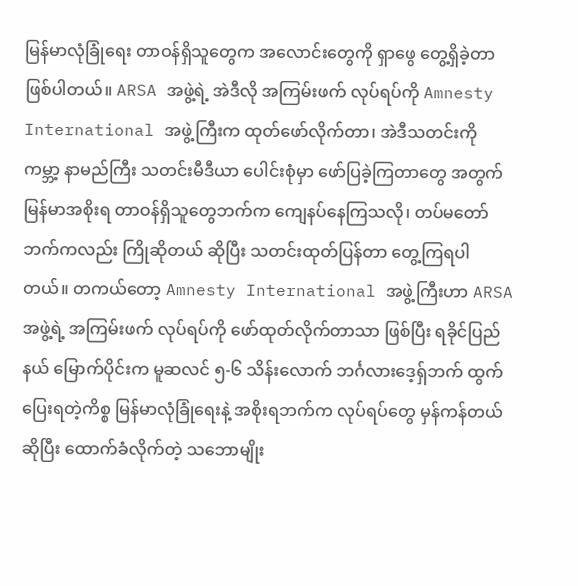မြန်မာလုံခြုံရေး တာဝန်ရှိသူတွေက အလောင်းတွေကို ရှာဖွေ တွေ့ရှိခဲ့တာ ဖြစ်ပါတယ်။ ARSA အဖွဲ့ရဲ့ အဲဒီလို အကြမ်းဖက် လုပ်ရပ်ကို Amnesty International အဖွဲ့ကြီးက ထုတ်ဖော်လိုက်တာ၊ အဲဒီသတင်းကို ကမ္ဘာ့ နာမည်ကြီး သတင်းမီဒီယာ ပေါင်းစုံမှာ ဖော်ပြခဲ့ကြတာတွေ အတွက် မြန်မာအစိုးရ တာဝန်ရှိသူတွေဘက်က ကျေနပ်နေကြသလို၊ တပ်မတော်ဘက်ကလည်း ကြိုဆိုတယ် ဆိုပြီး သတင်းထုတ်ပြန်တာ တွေ့ကြရပါတယ်။ တကယ်တော့ Amnesty International အဖွဲ့ကြီးဟာ ARSA အဖွဲ့ရဲ့ အကြမ်းဖက် လုပ်ရပ်ကို ဖော်ထုတ်လိုက်တာသာ ဖြစ်ပြီး ရခိုင်ပြည်နယ် မြောက်ပိုင်းက မူဆလင် ၅-၆ သိန်းလောက် ဘင်္ဂလားဒေ့ရှ်ဘက် ထွက်ပြေးရတဲ့ကိစ္စ မြန်မာလုံခြုံရေးနဲ့ အစိုးရဘက်က လုပ်ရပ်တွေ မှန်ကန်တယ် ဆိုပြီး ထောက်ခံလိုက်တဲ့ သဘောမျိုး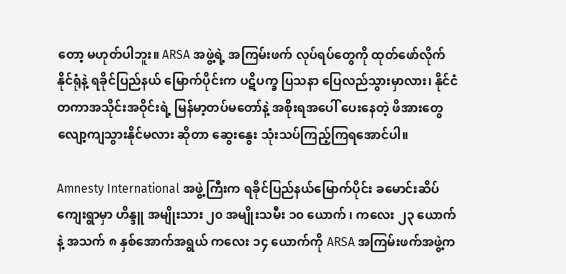တော့ မဟုတ်ပါဘူး။ ARSA အဖွဲ့ရဲ့ အကြမ်းဖက် လုပ်ရပ်တွေကို ထုတ်ဖော်လိုက်နိုင်ရုံနဲ့ ရခိုင်ပြည်နယ် မြောက်ပိုင်းက ပဋိပက္ခ ပြသနာ ပြေလည်သွားမှာလား၊ နိုင်ငံတကာအသိုင်းအဝိုင်းရဲ့ မြန်မာ့တပ်မတော်နဲ့ အစိုးရအပေါ် ပေးနေတဲ့ ဖိအားတွေ လျော့ကျသွားနိုင်မလား ဆိုတာ ဆွေးနွေး သုံးသပ်ကြည့်ကြရအောင်ပါ။

Amnesty International အဖွဲ့ကြီးက ရခိုင်ပြည်နယ်မြောက်ပိုင်း ခမောင်းဆိပ်ကျေးရွာမှာ ဟိန္ဒူ အမျိုးသား ၂၀ အမျိုးသမီး ၁၀ ယောက် ၊ ကလေး ၂၃ ယောက်နဲ့ အသက် ၈ နှစ်အောက်အရွယ် ကလေး ၁၄ ယောက်ကို ARSA အကြမ်းဖက်အဖွဲ့က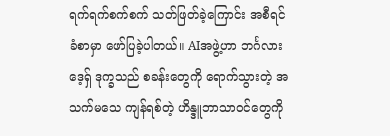ရက်ရက်စက်စက် သတ်ဖြတ်ခဲ့ကြောင်း အစီရင်ခံစာမှာ ဖော်ပြခဲ့ပါတယ်။ AIအဖွဲ့ဟာ ဘင်္ဂလားဒေ့ရှ် ဒုက္ခသည် စခန်းတွေကို ရောက်သွားတဲ့ အသက်မသေ ကျန်ရစ်တဲ့ ဟိန္ဒူဘာသာဝင်တွေကို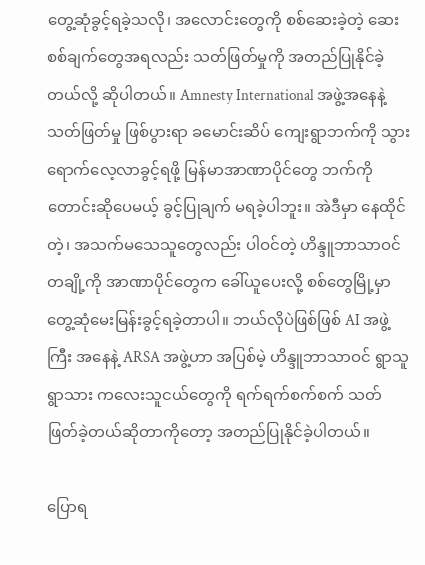တွေ့ဆုံခွင့်ရခဲ့သလို၊ အလောင်းတွေကို စစ်ဆေးခဲ့တဲ့ ဆေးစစ်ချက်တွေအရလည်း သတ်ဖြတ်မှုကို အတည်ပြုနိုင်ခဲ့တယ်လို့ ဆိုပါတယ်။ Amnesty International အဖွဲ့အနေနဲ့ သတ်ဖြတ်မှု ဖြစ်ပွားရာ ခမောင်းဆိပ် ကျေးရွာဘက်ကို သွားရောက်လေ့လာခွင့်ရဖို့ မြန်မာအာဏာပိုင်တွေ ဘက်ကို တောင်းဆိုပေမယ့် ခွင့်ပြုချက် မရခဲ့ပါဘူး။ အဲဒီမှာ နေထိုင်တဲ့၊ အသက်မသေသူတွေလည်း ပါဝင်တဲ့ ဟိန္ဒူဘာသာဝင် တချို့ကို အာဏာပိုင်တွေက ခေါ်ယူပေးလို့ စစ်တွေမြို့မှာ တွေ့ဆုံမေးမြန်းခွင့်ရခဲ့တာပါ။ ဘယ်လိုပဲဖြစ်ဖြစ် AI အဖွဲ့ကြီး အနေနဲ့ ARSA အဖွဲ့ဟာ အပြစ်မဲ့ ဟိန္ဒူဘာသာဝင် ရွာသူရွာသား ကလေးသူငယ်တွေကို ရက်ရက်စက်စက် သတ်ဖြတ်ခဲ့တယ်ဆိုတာကိုတော့ အတည်ပြုနိုင်ခဲ့ပါတယ်။

ပြောရ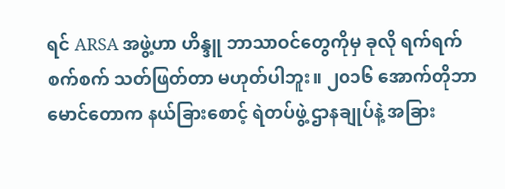ရင် ARSA အဖွဲ့ဟာ ဟိန္ဒူ ဘာသာဝင်တွေကိုမှ ခုလို ရက်ရက်စက်စက် သတ်ဖြတ်တာ မဟုတ်ပါဘူး။ ၂၀၁၆ အောက်တိုဘာ မောင်တောက နယ်ခြားစောင့် ရဲတပ်ဖွဲ့ ဌာနချုပ်နဲ့ အခြား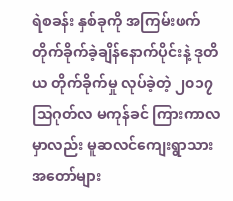ရဲစခန်း နှစ်ခုကို အကြမ်းဖက် တိုက်ခိုက်ခဲ့ချိန်နောက်ပိုင်းနဲ့ ဒုတိယ တိုက်ခိုက်မှု လုပ်ခဲ့တဲ့ ၂၀၁၇ သြဂုတ်လ မကုန်ခင် ကြားကာလမှာလည်း မူဆလင်ကျေးရွာသား အတော်များ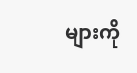များကို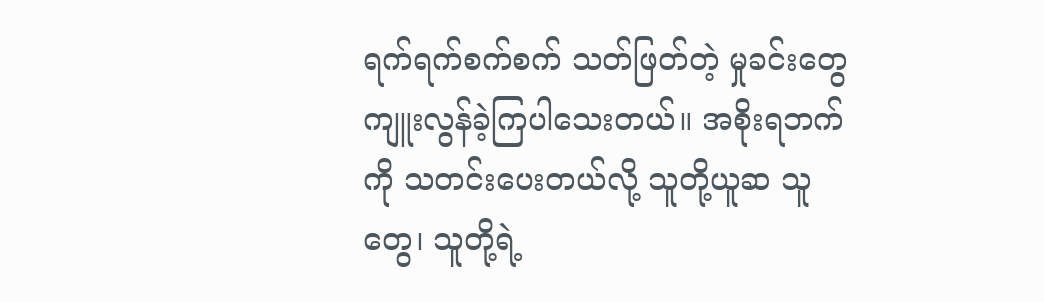ရက်ရက်စက်စက် သတ်ဖြတ်တဲ့ မှုခင်းတွေ ကျူးလွန်ခဲ့ကြပါသေးတယ်။ အစိုးရဘက်ကို သတင်းပေးတယ်လို့ သူတို့ယူဆ သူတွေ၊ သူတို့ရဲ့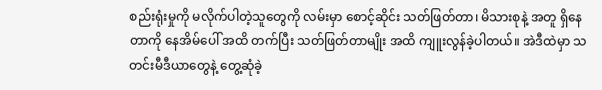စည်းရုံးမှုကို မလိုက်ပါတဲ့သူတွေကို လမ်းမှာ စောင့်ဆိုင်း သတ်ဖြတ်တာ၊ မိသားစုနဲ့ အတူ ရှိနေတာကို နေအိမ်ပေါ် အထိ တက်ပြီး သတ်ဖြတ်တာမျိုး အထိ ကျူးလွန်ခဲ့ပါတယ်။ အဲဒီထဲမှာ သတင်းမီဒီယာတွေနဲ့ တွေ့ဆုံခဲ့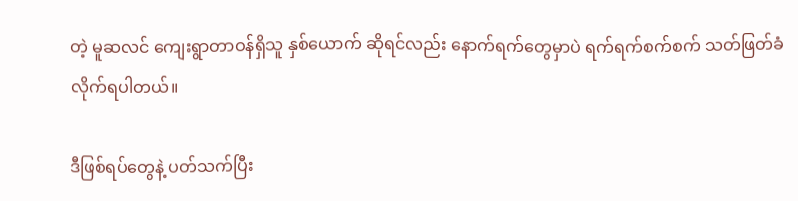တဲ့ မူဆလင် ကျေးရွာတာဝန်ရှိသူ နှစ်ယောက် ဆိုရင်လည်း နောက်ရက်တွေမှာပဲ ရက်ရက်စက်စက် သတ်ဖြတ်ခံလိုက်ရပါတယ်။

ဒီဖြစ်ရပ်တွေနဲ့ ပတ်သက်ပြီး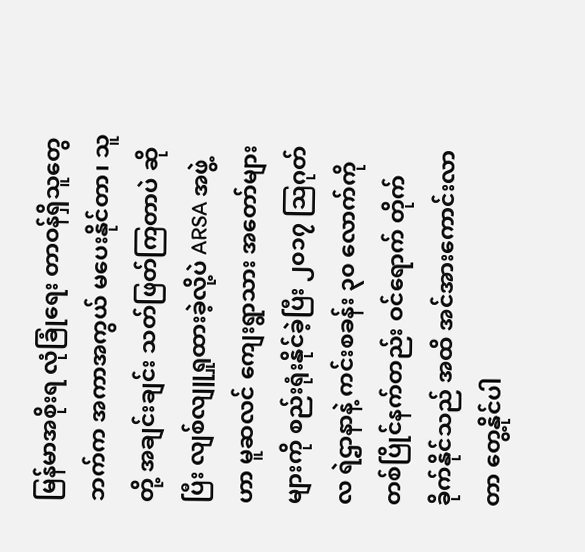မြန်မာအစိုးရ လုံခြုံရေး တာဝန်ရှိသူတွေဘက်က အကာအကွယ် မပေးနိုင်တာ၊ သူတို့ အချင်းချင်း သတ်ဖြတ်ကြတာပဲ ဆိုပြီး လျစ်လျူရှုထားခဲ့လို့ပဲ ARSA အဖွဲ့ဟာ မူဆလင် ကျေးရွာသား အတော်များများကို စည်းရုံးနိုင်ခဲ့ပြီး ၂၀၁၇ သြဂုတ်လ ရဲဌာနာနဲ့ ကင်းစခန်း ၃၀ လောက်ကို တစ်ပြိုင်နက်တည်း ဝင်ရောက် တိုက်ခိုက်နိုင်သည် အထိ အင်အားကောင်းလာတာ တွေ့နိုင်ပါ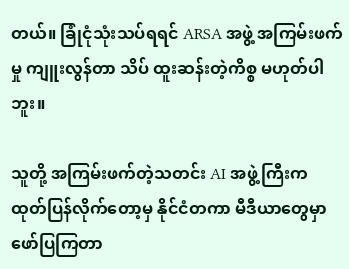တယ်။ ခြုံငုံသုံးသပ်ရရင် ARSA အဖွဲ့ အကြမ်းဖက်မှု ကျူးလွန်တာ သိပ် ထူးဆန်းတဲ့ကိစ္စ မဟုတ်ပါဘူး။

သူတို့ အကြမ်းဖက်တဲ့သတင်း AI အဖွဲ့ကြီးက ထုတ်ပြန်လိုက်တော့မှ နိုင်ငံတကာ မီဒီယာတွေမှာ ဖော်ပြကြတာ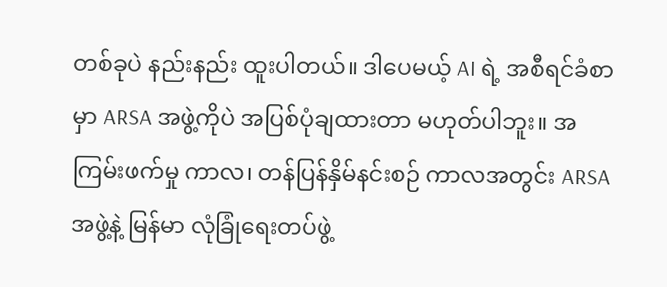တစ်ခုပဲ နည်းနည်း ထူးပါတယ်။ ဒါပေမယ့် AI ရဲ့ အစီရင်ခံစာမှာ ARSA အဖွဲ့ကိုပဲ အပြစ်ပုံချထားတာ မဟုတ်ပါဘူး။ အကြမ်းဖက်မှု ကာလ၊ တန်ပြန်နှိမ်နင်းစဉ် ကာလအတွင်း ARSA အဖွဲ့နဲ့ မြန်မာ လုံခြုံရေးတပ်ဖွဲ့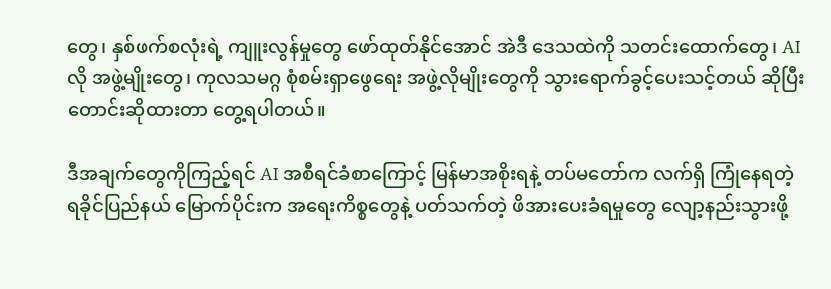တွေ၊ နှစ်ဖက်စလုံးရဲ့ ကျူးလွန်မှုတွေ ဖော်ထုတ်နိုင်အောင် အဲဒီ ဒေသထဲကို သတင်းထောက်တွေ၊ AI လို အဖွဲ့မျိုးတွေ၊ ကုလသမဂ္ဂ စုံစမ်းရှာဖွေရေး အဖွဲ့လိုမျိုးတွေကို သွားရောက်ခွင့်ပေးသင့်တယ် ဆိုပြီး တောင်းဆိုထားတာ တွေ့ရပါတယ်။

ဒီအချက်တွေကိုကြည့်ရင် AI အစီရင်ခံစာကြောင့် မြန်မာအစိုးရနဲ့ တပ်မတော်က လက်ရှိ ကြုံနေရတဲ့ ရခိုင်ပြည်နယ် မြောက်ပိုင်းက အရေးကိစ္စတွေနဲ့ ပတ်သက်တဲ့ ဖိအားပေးခံရမှုတွေ လျော့နည်းသွားဖို့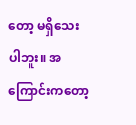တော့ မရှိသေးပါဘူး။ အကြောင်းကတော့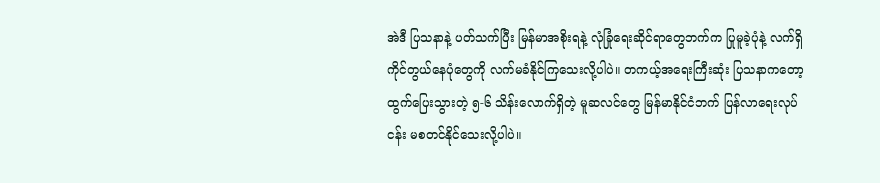အဲဒီ ပြသနာနဲ့ ပတ်သက်ပြီး မြန်မာအစိုးရနဲ့ လုံခြုံရေးဆိုင်ရာတွေဘက်က ပြုမူခဲ့ပုံနဲ့ လက်ရှိ ကိုင်တွယ်နေပုံတွေကို လက်မခံနိုင်ကြသေးလို့ပါပဲ။ တကယ့်အရေးကြီးဆုံး ပြသနာကတော့ ထွက်ပြေးသွားတဲ့ ၅-၆ သိန်းလောက်ရှိတဲ့ မူဆလင်တွေ မြန်မာနိုင်ငံဘက် ပြန်လာရေးလုပ်ငန်း မစတင်နိုင်သေးလို့ပါပဲ။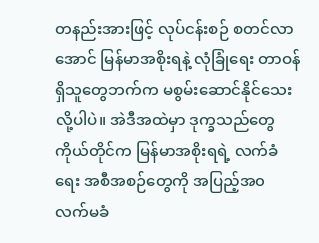တနည်းအားဖြင့် လုပ်ငန်းစဉ် စတင်လာအောင် မြန်မာအစိုးရနဲ့ လုံခြုံရေး တာဝန်ရှိသူတွေဘက်က မစွမ်းဆောင်နိုင်သေးလို့ပါပဲ။ အဲဒီအထဲမှာ ဒုက္ခသည်တွေ ကိုယ်တိုင်က မြန်မာအစိုးရရဲ့ လက်ခံရေး အစီအစဉ်တွေကို အပြည့်အ၀ လက်မခံ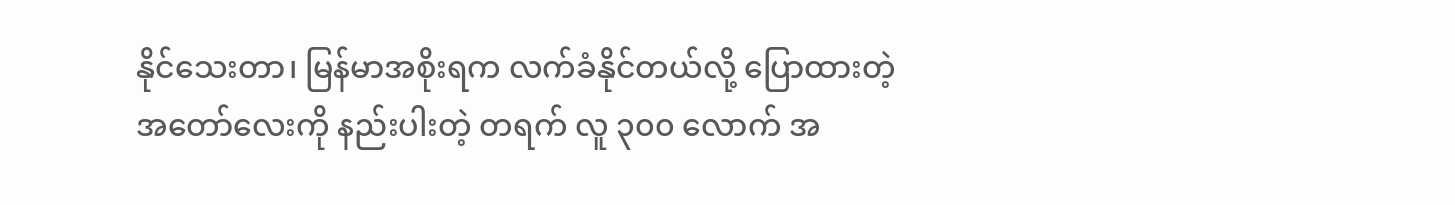နိုင်သေးတာ၊ မြန်မာအစိုးရက လက်ခံနိုင်တယ်လို့ ပြောထားတဲ့ အတော်လေးကို နည်းပါးတဲ့ တရက် လူ ၃၀၀ လောက် အ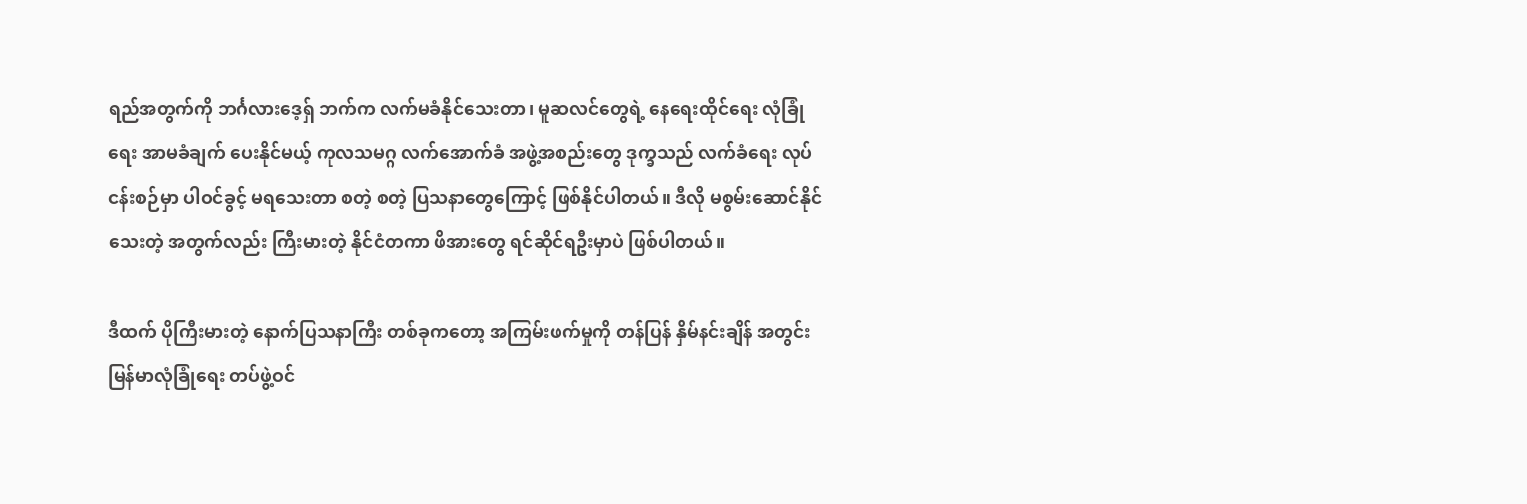ရည်အတွက်ကို ဘင်္ဂလားဒေ့ရှ် ဘက်က လက်မခံနိုင်သေးတာ၊ မူဆလင်တွေရဲ့ နေရေးထိုင်ရေး လုံခြုံရေး အာမခံချက် ပေးနိုင်မယ့် ကုလသမဂ္ဂ လက်အောက်ခံ အဖွဲ့အစည်းတွေ ဒုက္ခသည် လက်ခံရေး လုပ်ငန်းစဉ်မှာ ပါဝင်ခွင့် မရသေးတာ စတဲ့ စတဲ့ ပြသနာတွေကြောင့် ဖြစ်နိုင်ပါတယ်။ ဒီလို မစွမ်းဆောင်နိုင်သေးတဲ့ အတွက်လည်း ကြီးမားတဲ့ နိုင်ငံတကာ ဖိအားတွေ ရင်ဆိုင်ရဦးမှာပဲ ဖြစ်ပါတယ်။

ဒီထက် ပိုကြီးမားတဲ့ နောက်ပြသနာကြီး တစ်ခုကတော့ အကြမ်းဖက်မှုကို တန်ပြန် နှိမ်နင်းချိန် အတွင်း မြန်မာလုံခြုံရေး တပ်ဖွဲ့ဝင်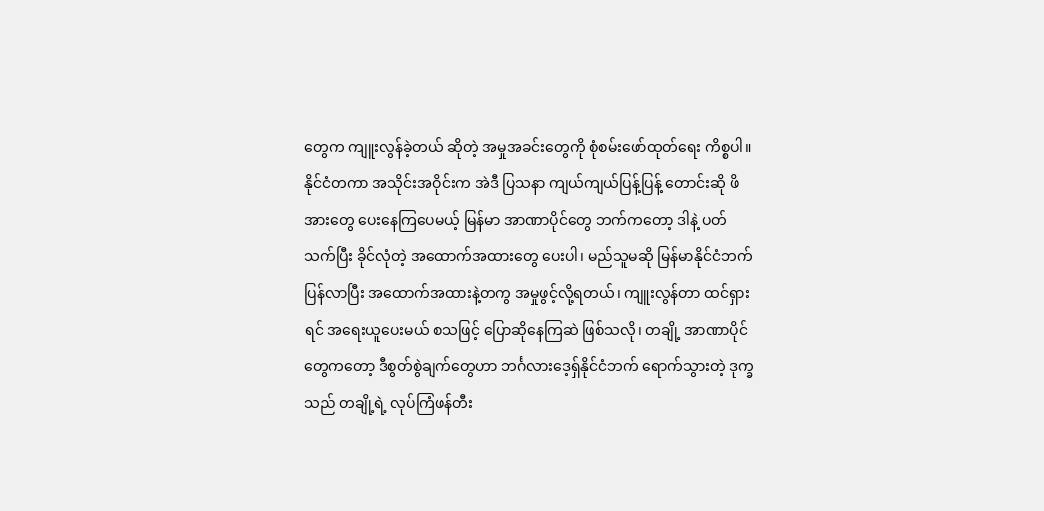တွေက ကျူးလွန်ခဲ့တယ် ဆိုတဲ့ အမှုအခင်းတွေကို စုံစမ်းဖော်ထုတ်ရေး ကိစ္စပါ။ နိုင်ငံတကာ အသိုင်းအဝိုင်းက အဲဒီ ပြသနာ ကျယ်ကျယ်ပြန့်ပြန့် တောင်းဆို ဖိအားတွေ ပေးနေကြပေမယ့် မြန်မာ အာဏာပိုင်တွေ ဘက်ကတော့ ဒါနဲ့ ပတ်သက်ပြီး ခိုင်လုံတဲ့ အထောက်အထားတွေ ပေးပါ၊ မည်သူမဆို မြန်မာနိုင်ငံဘက် ပြန်လာပြီး အထောက်အထားနဲ့တကွ အမှုဖွင့်လို့ရတယ်၊ ကျူးလွန်တာ ထင်ရှားရင် အရေးယူပေးမယ် စသဖြင့် ပြောဆိုနေကြဆဲ ဖြစ်သလို၊ တချို့ အာဏာပိုင်တွေကတော့ ဒီစွတ်စွဲချက်တွေဟာ ဘင်္ဂလားဒေ့ရှ်နိုင်ငံဘက် ရောက်သွားတဲ့ ဒုက္ခသည် တချို့ရဲ့ လုပ်ကြံဖန်တီး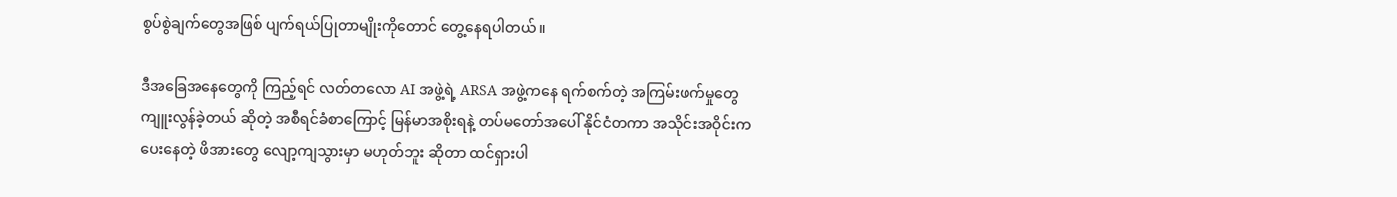စွပ်စွဲချက်တွေအဖြစ် ပျက်ရယ်ပြုတာမျိုးကိုတောင် တွေ့နေရပါတယ်။

ဒီအခြေအနေတွေကို ကြည့်ရင် လတ်တလော AI အဖွဲ့ရဲ့ ARSA အဖွဲ့ကနေ ရက်စက်တဲ့ အကြမ်းဖက်မှုတွေ ကျူးလွန်ခဲ့တယ် ဆိုတဲ့ အစီရင်ခံစာကြောင့် မြန်မာအစိုးရနဲ့ တပ်မတော်အပေါ် နိုင်ငံတကာ အသိုင်းအဝိုင်းက ပေးနေတဲ့ ဖိအားတွေ လျော့ကျသွားမှာ မဟုတ်ဘူး ဆိုတာ ထင်ရှားပါ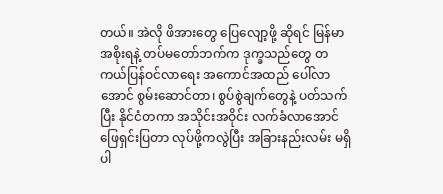တယ်။ အဲလို ဖိအားတွေ ပြေလျော့ဖို့ ဆိုရင် မြန်မာအစိုးရနဲ့ တပ်မတော်ဘက်က ဒုက္ခသည်တွေ တကယ်ပြန်ဝင်လာရေး အကောင်အထည် ပေါ်လာအောင် စွမ်းဆောင်တာ၊ စွပ်စွဲချက်တွေနဲ့ ပတ်သက်ပြီး နိုင်ငံတကာ အသိုင်းအဝိုင်း လက်ခံလာအောင် ဖြေရှင်းပြတာ လုပ်ဖို့ကလွဲပြီး အခြားနည်းလမ်း မရှိပါ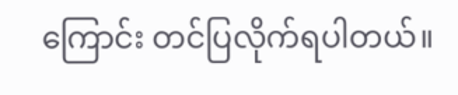ကြောင်း တင်ပြလိုက်ရပါတယ်။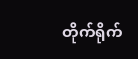တိုက်ရိုက်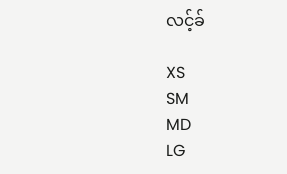လင့်ခ်

XS
SM
MD
LG